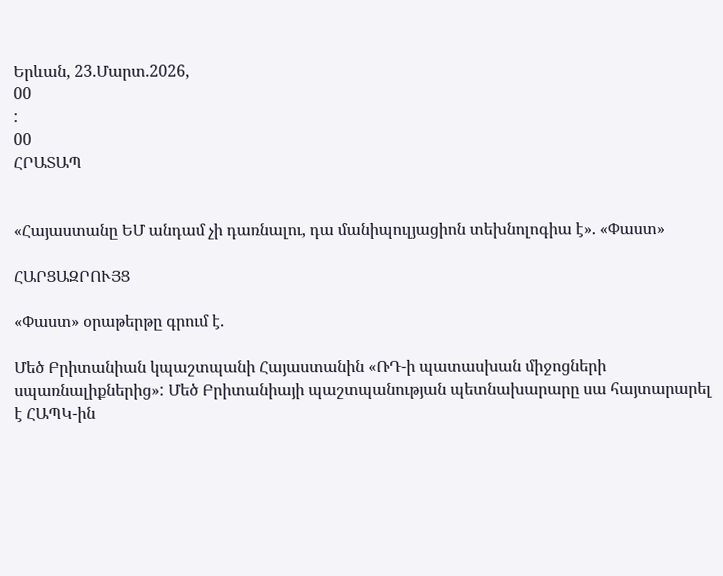Երևան, 23.Մարտ.2026,
00
:
00
ՀՐԱՏԱՊ


«Հայաստանը ԵՄ անդամ չի դառնալու, դա մանիպուլյացիոն տեխնոլոգիա է». «Փաստ»

ՀԱՐՑԱԶՐՈՒՅՑ

«Փաստ» օրաթերթը գրում է.

Մեծ Բրիտանիան կպաշտպանի Հայաստանին «ՌԴ-ի պատասխան միջոցների սպառնալիքներից»: Մեծ Բրիտանիայի պաշտպանության պետնախարարը սա հայտարարել է ՀԱՊԿ-ին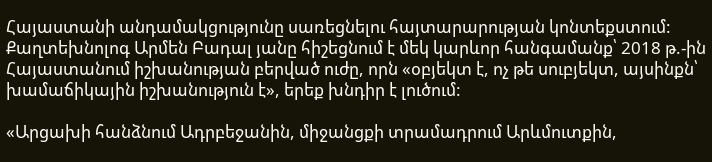Հայաստանի անդամակցությունը սառեցնելու հայտարարության կոնտեքստում: Քաղտեխնոլոգ Արմեն Բադալ յանը հիշեցնում է մեկ կարևոր հանգամանք՝ 2018 թ.-ին Հայաստանում իշխանության բերված ուժը, որն «օբյեկտ է, ոչ թե սուբյեկտ, այսինքն՝ խամաճիկային իշխանություն է», երեք խնդիր է լուծում:

«Արցախի հանձնում Ադրբեջանին, միջանցքի տրամադրում Արևմուտքին,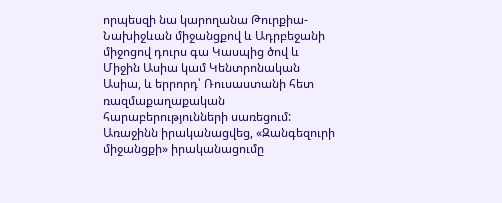որպեսզի նա կարողանա Թուրքիա-Նախիջևան միջանցքով և Ադրբեջանի միջոցով դուրս գա Կասպից ծով և Միջին Ասիա կամ Կենտրոնական Ասիա, և երրորդ՝ Ռուսաստանի հետ ռազմաքաղաքական հարաբերությունների սառեցում: Առաջինն իրականացվեց, «Զանգեզուրի միջանցքի» իրականացումը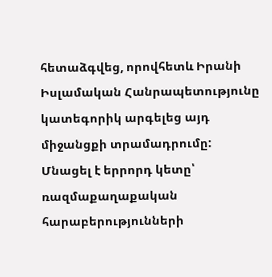հետաձգվեց, որովհետև Իրանի Իսլամական Հանրապետությունը կատեգորիկ արգելեց այդ միջանցքի տրամադրումը: Մնացել է երրորդ կետը՝ ռազմաքաղաքական հարաբերությունների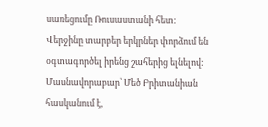սառեցումը Ռուսաստանի հետ: Վերջինը տարբեր երկրներ փորձում են օգտագործել իրենց շահերից ելնելով: Մասնավորաբար՝ Մեծ Բրիտանիան հասկանում է,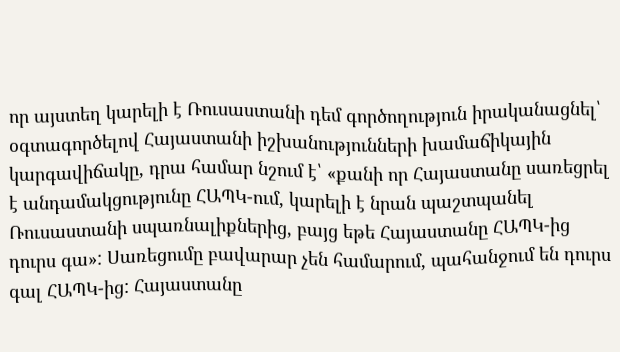որ այստեղ կարելի է Ռուսաստանի դեմ գործողություն իրականացնել՝ օգտագործելով Հայաստանի իշխանությունների խամաճիկային կարգավիճակը, դրա համար նշում է՝ «քանի որ Հայաստանը սառեցրել է անդամակցությունը ՀԱՊԿ-ում, կարելի է նրան պաշտպանել Ռուսաստանի սպառնալիքներից, բայց եթե Հայաստանը ՀԱՊԿ-ից դուրս գա»: Սառեցումը բավարար չեն համարում, պահանջում են դուրս գալ ՀԱՊԿ-ից: Հայաստանը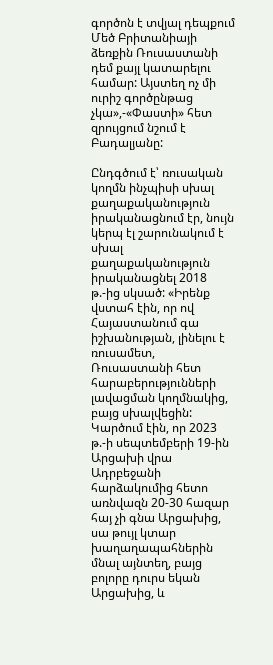գործոն է տվյալ դեպքում Մեծ Բրիտանիայի ձեռքին Ռուսաստանի դեմ քայլ կատարելու համար: Այստեղ ոչ մի ուրիշ գործընթաց չկա»,-«Փաստի» հետ զրույցում նշում է Բադալյանը:

Ընդգծում է՝ ռուսական կողմն ինչպիսի սխալ քաղաքականություն իրականացնում էր, նույն կերպ էլ շարունակում է սխալ քաղաքականություն իրականացնել 2018 թ.-ից սկսած: «Իրենք վստահ էին, որ ով Հայաստանում գա իշխանության, լինելու է ռուսամետ, Ռուսաստանի հետ հարաբերությունների լավացման կողմնակից, բայց սխալվեցին: Կարծում էին, որ 2023 թ.-ի սեպտեմբերի 19-ին Արցախի վրա Ադրբեջանի հարձակումից հետո առնվազն 20-30 հազար հայ չի գնա Արցախից, սա թույլ կտար խաղաղապահներին մնալ այնտեղ, բայց բոլորը դուրս եկան Արցախից, և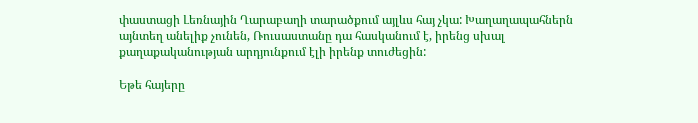փաստացի Լեռնային Ղարաբաղի տարածքում այլևս հայ չկա: Խաղաղապահներն այնտեղ անելիք չունեն, Ռուսաստանը դա հասկանում է, իրենց սխալ քաղաքականության արդյունքում էլի իրենք տուժեցին:

Եթե հայերը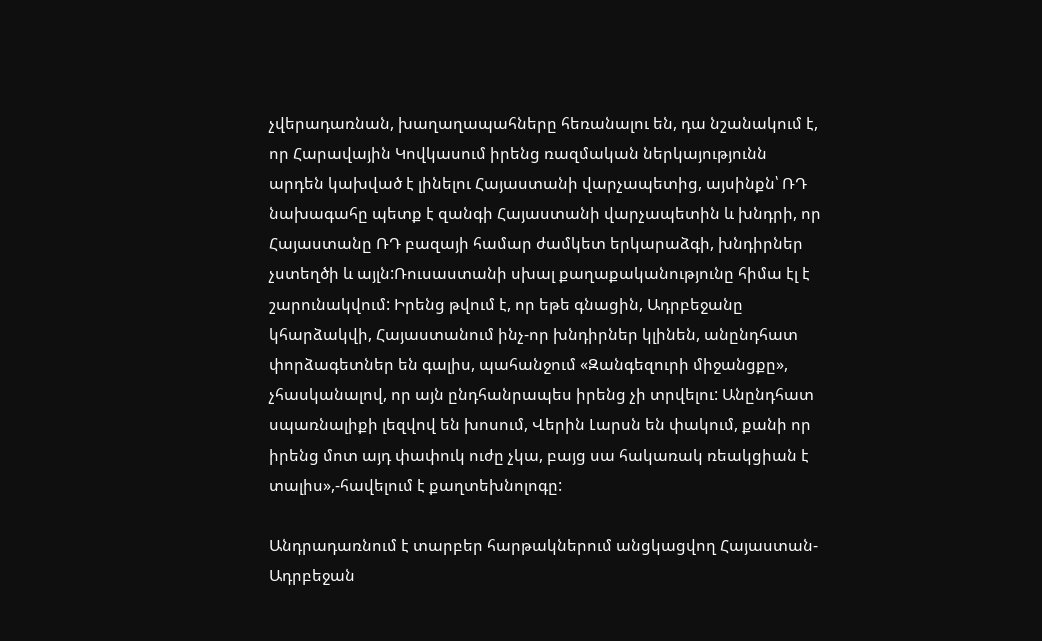չվերադառնան, խաղաղապահները հեռանալու են, դա նշանակում է, որ Հարավային Կովկասում իրենց ռազմական ներկայությունն արդեն կախված է լինելու Հայաստանի վարչապետից, այսինքն՝ ՌԴ նախագահը պետք է զանգի Հայաստանի վարչապետին և խնդրի, որ Հայաստանը ՌԴ բազայի համար ժամկետ երկարաձգի, խնդիրներ չստեղծի և այլն:Ռուսաստանի սխալ քաղաքականությունը հիմա էլ է շարունակվում: Իրենց թվում է, որ եթե գնացին, Ադրբեջանը կհարձակվի, Հայաստանում ինչ-որ խնդիրներ կլինեն, անընդհատ փորձագետներ են գալիս, պահանջում «Զանգեզուրի միջանցքը», չհասկանալով, որ այն ընդհանրապես իրենց չի տրվելու: Անընդհատ սպառնալիքի լեզվով են խոսում, Վերին Լարսն են փակում, քանի որ իրենց մոտ այդ փափուկ ուժը չկա, բայց սա հակառակ ռեակցիան է տալիս»,-հավելում է քաղտեխնոլոգը:

Անդրադառնում է տարբեր հարթակներում անցկացվող Հայաստան-Ադրբեջան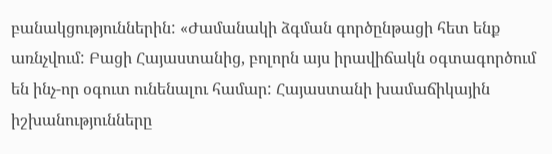բանակցություններին: «Ժամանակի ձգման գործընթացի հետ ենք առնչվում: Բացի Հայաստանից, բոլորն այս իրավիճակն օգտագործում են ինչ-որ օգուտ ունենալու համար: Հայաստանի խամաճիկային իշխանությունները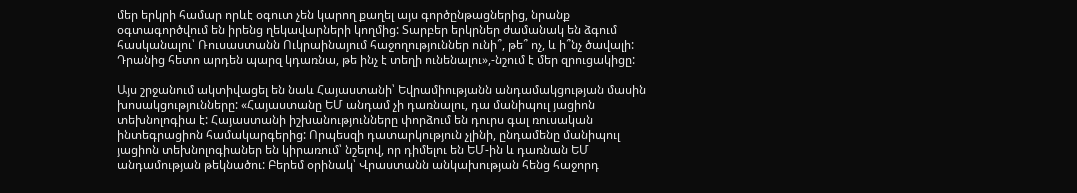մեր երկրի համար որևէ օգուտ չեն կարող քաղել այս գործընթացներից, նրանք օգտագործվում են իրենց ղեկավարների կողմից: Տարբեր երկրներ ժամանակ են ձգում հասկանալու՝ Ռուսաստանն Ուկրաինայում հաջողություններ ունի՞, թե՞ ոչ, և ի՞նչ ծավալի: Դրանից հետո արդեն պարզ կդառնա, թե ինչ է տեղի ունենալու»,-նշում է մեր զրուցակիցը:

Այս շրջանում ակտիվացել են նաև Հայաստանի՝ Եվրամիությանն անդամակցության մասին խոսակցությունները: «Հայաստանը ԵՄ անդամ չի դառնալու, դա մանիպուլ յացիոն տեխնոլոգիա է: Հայաստանի իշխանությունները փորձում են դուրս գալ ռուսական ինտեգրացիոն համակարգերից: Որպեսզի դատարկություն չլինի, ընդամենը մանիպուլ յացիոն տեխնոլոգիաներ են կիրառում՝ նշելով, որ դիմելու են ԵՄ-ին և դառնան ԵՄ անդամության թեկնածու: Բերեմ օրինակ՝ Վրաստանն անկախության հենց հաջորդ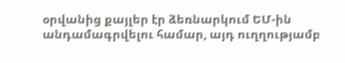օրվանից քայլեր էր ձեռնարկում ԵՄ-ին անդամագրվելու համար, այդ ուղղությամբ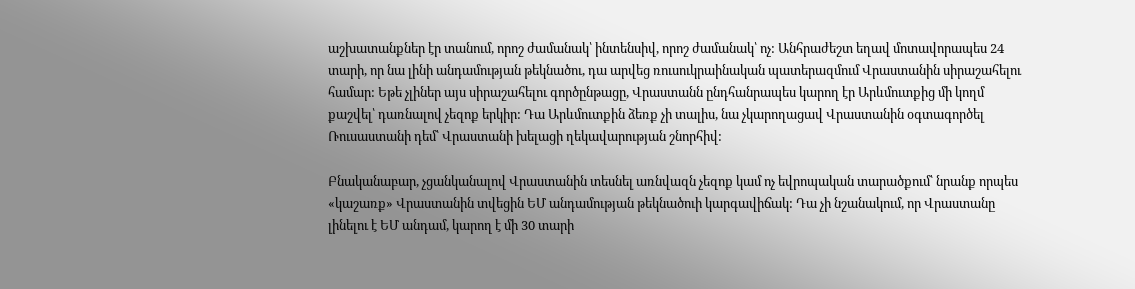աշխատանքներ էր տանում, որոշ ժամանակ՝ ինտենսիվ, որոշ ժամանակ՝ ոչ: Անհրաժեշտ եղավ մոտավորապես 24 տարի, որ նա լինի անդամության թեկնածու, դա արվեց ռուսուկրաինական պատերազմում Վրաստանին սիրաշահելու համար: Եթե չլիներ այս սիրաշահելու գործընթացը, Վրաստանն ընդհանրապես կարող էր Արևմուտքից մի կողմ քաշվել՝ դառնալով չեզոք երկիր: Դա Արևմուտքին ձեռք չի տալիս, նա չկարողացավ Վրաստանին օգտագործել Ռուսաստանի դեմ՝ Վրաստանի խելացի ղեկավարության շնորհիվ:

Բնականաբար, չցանկանալով Վրաստանին տեսնել առնվազն չեզոք կամ ոչ եվրոպական տարածքում՝ նրանք որպես «կաշառք» Վրաստանին տվեցին ԵՄ անդամության թեկնածուի կարգավիճակ: Դա չի նշանակում, որ Վրաստանը լինելու է ԵՄ անդամ, կարող է մի 30 տարի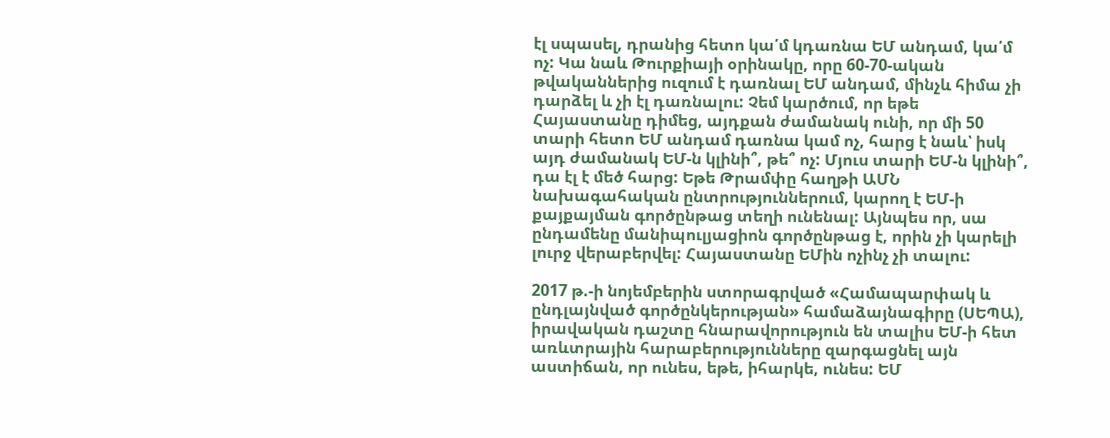էլ սպասել, դրանից հետո կա՛մ կդառնա ԵՄ անդամ, կա՛մ ոչ: Կա նաև Թուրքիայի օրինակը, որը 60-70-ական թվականներից ուզում է դառնալ ԵՄ անդամ, մինչև հիմա չի դարձել և չի էլ դառնալու: Չեմ կարծում, որ եթե Հայաստանը դիմեց, այդքան ժամանակ ունի, որ մի 50 տարի հետո ԵՄ անդամ դառնա կամ ոչ, հարց է նաև՝ իսկ այդ ժամանակ ԵՄ-ն կլինի՞, թե՞ ոչ: Մյուս տարի ԵՄ-ն կլինի՞, դա էլ է մեծ հարց: Եթե Թրամփը հաղթի ԱՄՆ նախագահական ընտրություններում, կարող է ԵՄ-ի քայքայման գործընթաց տեղի ունենալ: Այնպես որ, սա ընդամենը մանիպուլյացիոն գործընթաց է, որին չի կարելի լուրջ վերաբերվել: Հայաստանը ԵՄին ոչինչ չի տալու:

2017 թ.-ի նոյեմբերին ստորագրված «Համապարփակ և ընդլայնված գործընկերության» համաձայնագիրը (ՍԵՊԱ), իրավական դաշտը հնարավորություն են տալիս ԵՄ-ի հետ առևտրային հարաբերությունները զարգացնել այն աստիճան, որ ունես, եթե, իհարկե, ունես: ԵՄ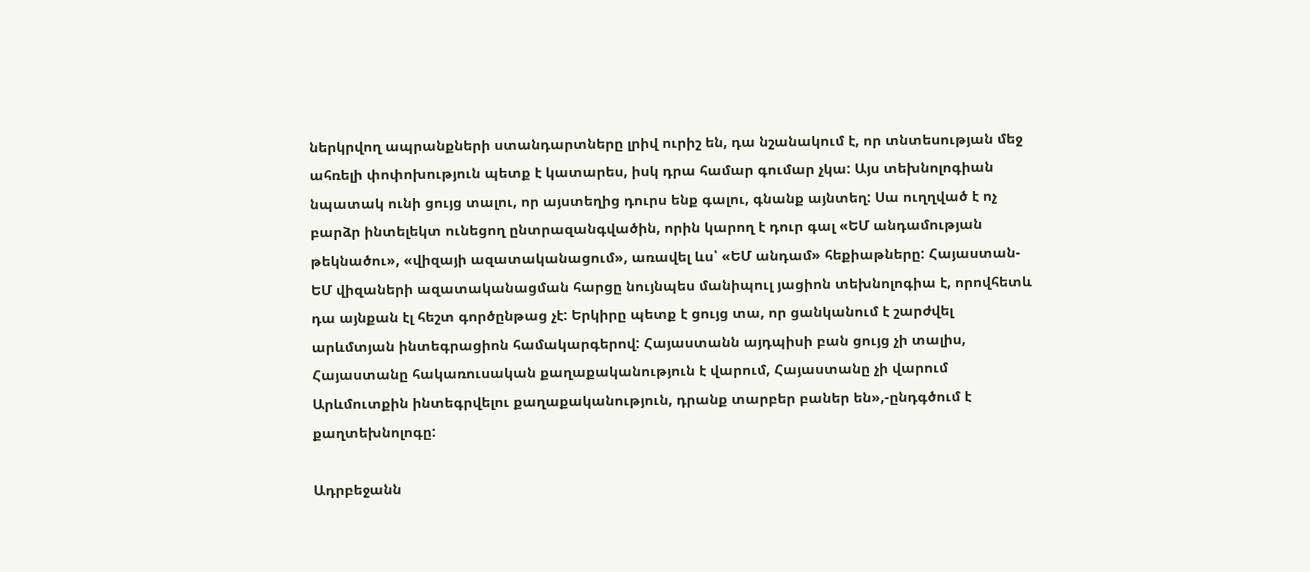ներկրվող ապրանքների ստանդարտները լրիվ ուրիշ են, դա նշանակում է, որ տնտեսության մեջ ահռելի փոփոխություն պետք է կատարես, իսկ դրա համար գումար չկա: Այս տեխնոլոգիան նպատակ ունի ցույց տալու, որ այստեղից դուրս ենք գալու, գնանք այնտեղ: Սա ուղղված է ոչ բարձր ինտելեկտ ունեցող ընտրազանգվածին, որին կարող է դուր գալ «ԵՄ անդամության թեկնածու», «վիզայի ազատականացում», առավել ևս՝ «ԵՄ անդամ» հեքիաթները: Հայաստան-ԵՄ վիզաների ազատականացման հարցը նույնպես մանիպուլ յացիոն տեխնոլոգիա է, որովհետև դա այնքան էլ հեշտ գործընթաց չէ: Երկիրը պետք է ցույց տա, որ ցանկանում է շարժվել արևմտյան ինտեգրացիոն համակարգերով: Հայաստանն այդպիսի բան ցույց չի տալիս, Հայաստանը հակառուսական քաղաքականություն է վարում, Հայաստանը չի վարում Արևմուտքին ինտեգրվելու քաղաքականություն, դրանք տարբեր բաներ են»,-ընդգծում է քաղտեխնոլոգը:

Ադրբեջանն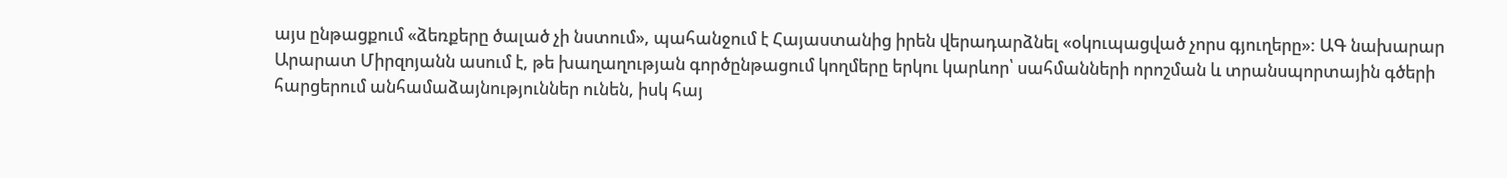այս ընթացքում «ձեռքերը ծալած չի նստում», պահանջում է Հայաստանից իրեն վերադարձնել «օկուպացված չորս գյուղերը»: ԱԳ նախարար Արարատ Միրզոյանն ասում է, թե խաղաղության գործընթացում կողմերը երկու կարևոր՝ սահմանների որոշման և տրանսպորտային գծերի հարցերում անհամաձայնություններ ունեն, իսկ հայ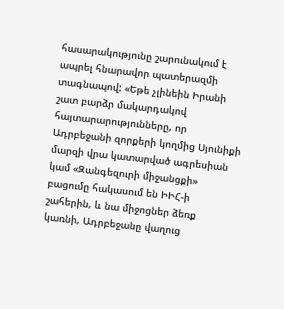հասարակությունը շարունակում է ապրել հնարավոր պատերազմի տագնապով: «Եթե չլինեին Իրանի շատ բարձր մակարդակով հայտարարությունները, որ Ադրբեջանի զորքերի կողմից Սյունիքի մարզի վրա կատարված ագրեսիան կամ «Զանգեզուրի միջանցքի» բացումը հակասում են ԻԻՀ-ի շահերին, և նա միջոցներ ձեռք կառնի, Ադրբեջանը վաղուց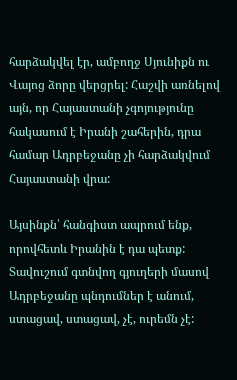հարձակվել էր, ամբողջ Սյունիքն ու Վայոց ձորը վերցրել: Հաշվի առնելով այն, որ Հայաստանի չգոյությունը հակասում է Իրանի շահերին, դրա համար Ադրբեջանը չի հարձակվում Հայաստանի վրա:

Այսինքն՝ հանգիստ ապրում ենք, որովհետև Իրանին է դա պետք: Տավուշում գտնվող գյուղերի մասով Ադրբեջանը պնդումներ է անում, ստացավ, ստացավ, չէ, ուրեմն չէ: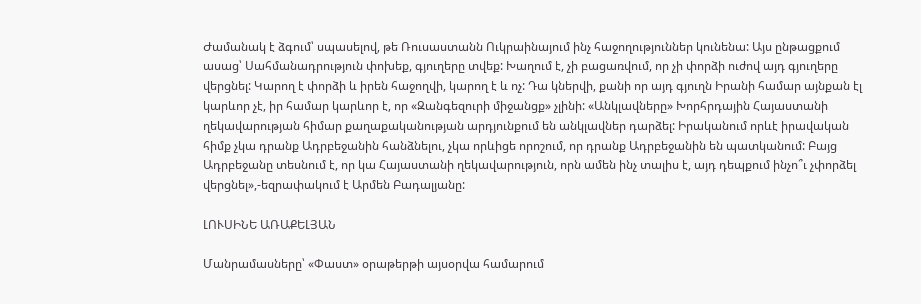Ժամանակ է ձգում՝ սպասելով, թե Ռուսաստանն Ուկրաինայում ինչ հաջողություններ կունենա: Այս ընթացքում ասաց՝ Սահմանադրություն փոխեք, գյուղերը տվեք: Խաղում է, չի բացառվում, որ չի փորձի ուժով այդ գյուղերը վերցնել: Կարող է փորձի և իրեն հաջողվի, կարող է և ոչ: Դա կներվի, քանի որ այդ գյուղն Իրանի համար այնքան էլ կարևոր չէ, իր համար կարևոր է, որ «Զանգեզուրի միջանցք» չլինի: «Անկլավները» Խորհրդային Հայաստանի ղեկավարության հիմար քաղաքականության արդյունքում են անկլավներ դարձել: Իրականում որևէ իրավական հիմք չկա դրանք Ադրբեջանին հանձնելու, չկա որևիցե որոշում, որ դրանք Ադրբեջանին են պատկանում: Բայց Ադրբեջանը տեսնում է, որ կա Հայաստանի ղեկավարություն, որն ամեն ինչ տալիս է, այդ դեպքում ինչո՞ւ չփորձել վերցնել»,-եզրափակում է Արմեն Բադալյանը:

ԼՈՒՍԻՆԵ ԱՌԱՔԵԼՅԱՆ

Մանրամասները՝ «Փաստ» օրաթերթի այսօրվա համարում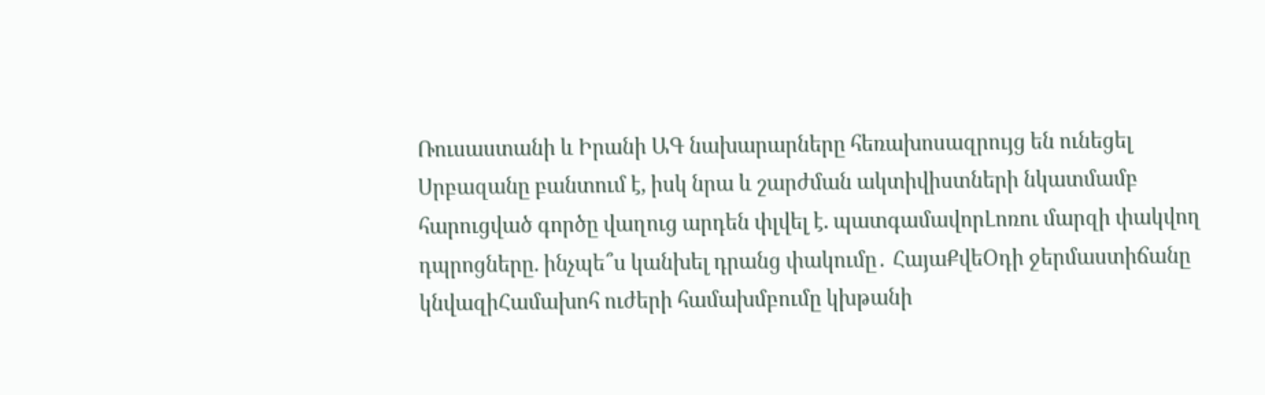Ռուսաստանի և Իրանի ԱԳ նախարարները հեռախոսազրույց են ունեցել Սրբազանը բանտում է, իսկ նրա և շարժման ակտիվիստների նկատմամբ հարուցված գործը վաղուց արդեն փլվել է. պատգամավորԼոռու մարզի փակվող դպրոցները. ինչպե՞ս կանխել դրանց փակումը․ ՀայաՔվեՕդի ջերմաստիճանը կնվազիՀամախոհ ուժերի համախմբումը կխթանի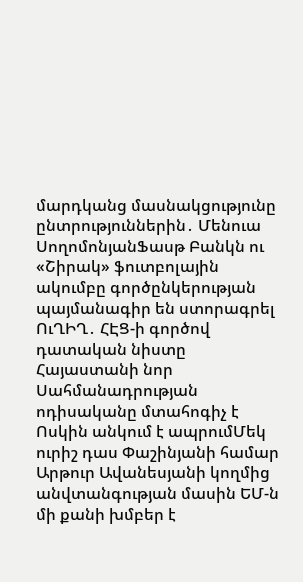մարդկանց մասնակցությունը ընտրություններին․ Մենուա ՍողոմոնյանՖասթ Բանկն ու «Շիրակ» ֆուտբոլային ակումբը գործընկերության պայմանագիր են ստորագրել ՈւՂԻՂ․ ՀԷՑ-ի գործով դատական նիստը Հայաստանի նոր Սահմանադրության ոդիսականը մտահոգիչ է Ոսկին անկում է ապրումՄեկ ուրիշ դաս Փաշինյանի համար Արթուր Ավանեսյանի կողմից անվտանգության մասին ԵՄ-ն մի քանի խմբեր է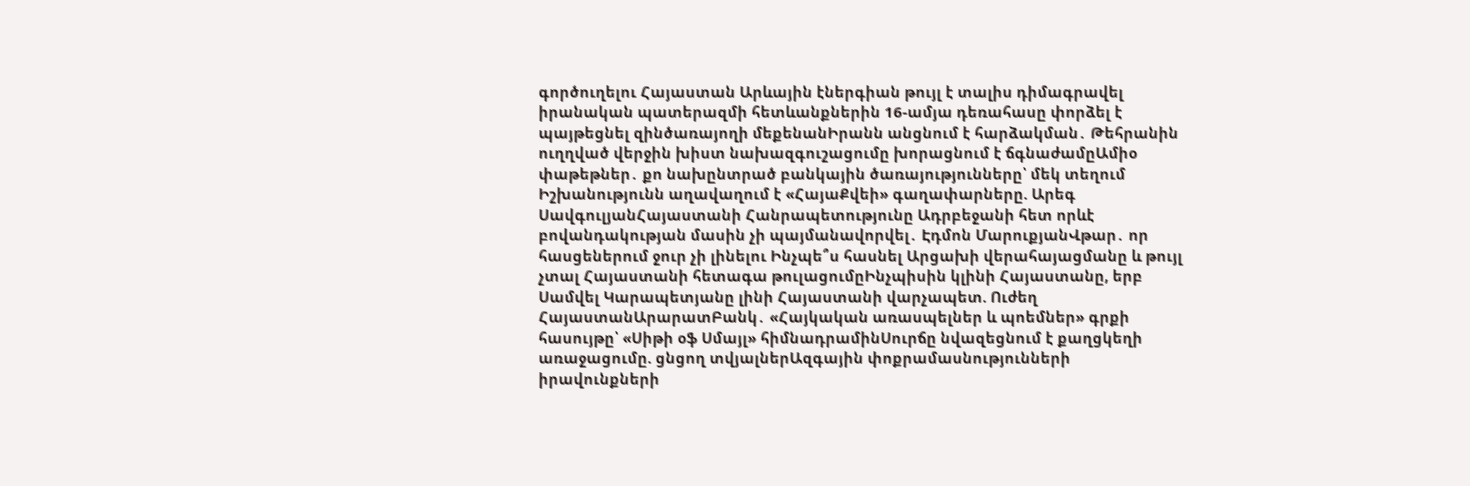գործուղելու Հայաստան Արևային էներգիան թույլ է տալիս դիմագրավել իրանական պատերազմի հետևանքներին 16-ամյա դեռահասը փորձել է պայթեցնել զինծառայողի մեքենանԻրանն անցնում է հարձակման․ Թեհրանին ուղղված վերջին խիստ նախազգուշացումը խորացնում է ճգնաժամըԱմիօ փաթեթներ․ քո նախընտրած բանկային ծառայությունները՝ մեկ տեղում Իշխանությունն աղավաղում է «ՀայաՔվեի» գաղափարները. Արեգ ՍավգուլյանՀայաստանի Հանրապետությունը Ադրբեջանի հետ որևէ բովանդակության մասին չի պայմանավորվել․ Էդմոն ՄարուքյանՎթար․ որ հասցեներում ջուր չի լինելու Ինչպե՞ս հասնել Արցախի վերահայացմանը և թույլ չտալ Հայաստանի հետագա թուլացումըԻնչպիսին կլինի Հայաստանը, երբ Սամվել Կարապետյանը լինի Հայաստանի վարչապետ. Ուժեղ ՀայաստանԱրարատԲանկ․ «Հայկական առասպելներ և պոեմներ» գրքի հասույթը՝ «Սիթի օֆ Սմայլ» հիմնադրամինՍուրճը նվազեցնում է քաղցկեղի առաջացումը. ցնցող տվյալներԱզգային փոքրամասնությունների իրավունքների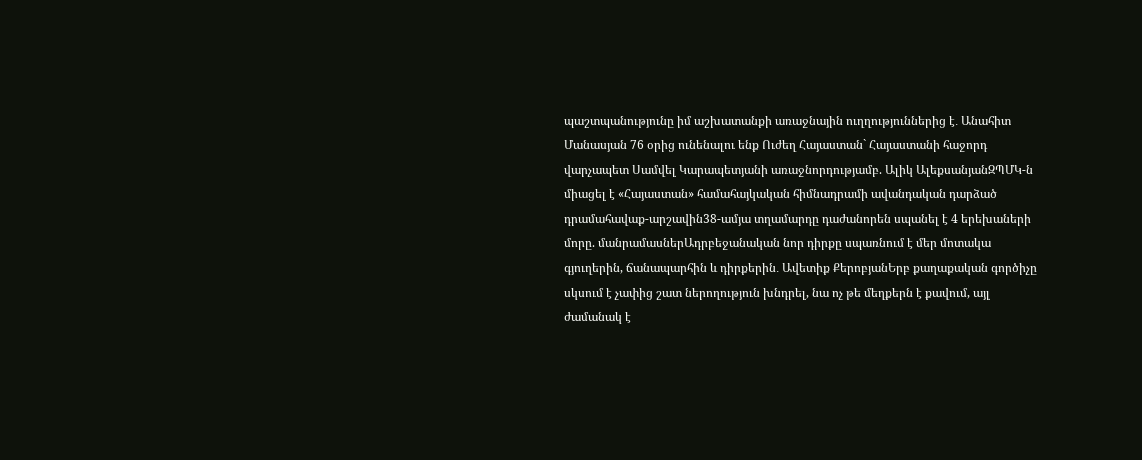պաշտպանությունը իմ աշխատանքի առաջնային ուղղություններից է․ Անահիտ Մանասյան 76 օրից ունենալու ենք Ուժեղ Հայաստան` Հայաստանի հաջորդ վարչապետ Սամվել Կարապետյանի առաջնորդությամբ. Ալիկ ԱլեքսանյանԶՊՄԿ-ն միացել է «Հայաստան» համահայկական հիմնադրամի ավանդական դարձած դրամահավաք-արշավին38-ամյա տղամարդը դաժանորեն սպանել է 4 երեխաների մորը. մանրամասներԱդրբեջանական նոր դիրքը սպառնում է մեր մոտակա գյուղերին, ճանապարհին և դիրքերին․ Ավետիք ՔերոբյանԵրբ քաղաքական գործիչը սկսում է չափից շատ ներողություն խնդրել, նա ոչ թե մեղքերն է քավում, այլ ժամանակ է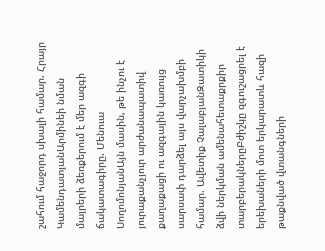շահում հաջորդ սխալի համար. Հրայր ԿամենդատյանԱրմինեի նման մայրերի ձեռքերում է մեր ազգի ճակատագիրը. Մենուա ՍողոմոնյանԱյն մասին, թե ինչու է յուրաքանչյուր արժանապատիվ քաղաքացի ու ազգային կառույց սարսափ դարձել այս վարչախմբի համար. Ավետիք ՉալաբյանԶատիկի ձվի ներկման ամենահետաքրքիր տարբերակներըԲժիշկը զգուշացրել է երեխաների մոտ երկարատև հազի թաքնված վտանգների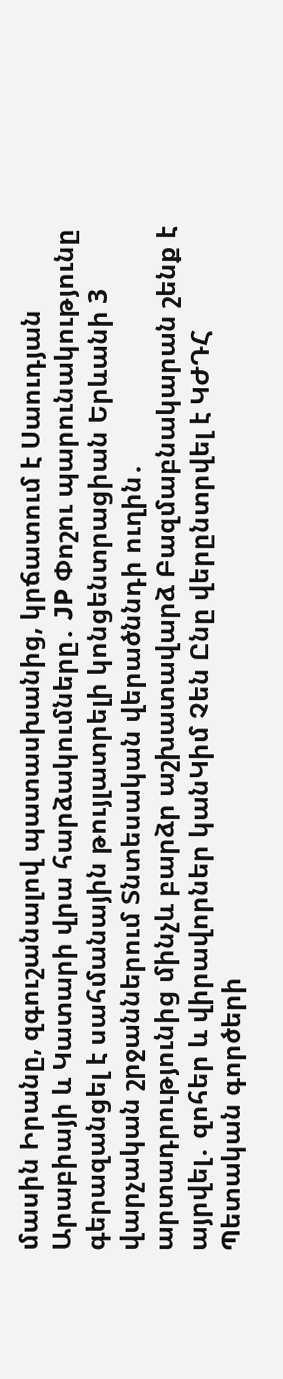մասին Իրանը, զգուշանալով պատասխանից, կրճատում է Սաուդյան Արաբիայի և Կատարի վրա հարձակումները․ JP Փոշու պարունակությունը գերազանցել է սահմանային թույլատրելի կոնցենտրացիան Երևանի 3 վարչական շրջաններում Տնտեսական վերածննդի ուղին․ արտադրությունից մինչև բարձր աշխատավարձ Բազմաբնակարան շենք է այրվել․ զոհեր և վիրավորներ կանԿիմ Չեն Ընը վերընտրվել է ԿԺԴՀ Պետական գործերի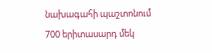նախագահի պաշտոնում 700 երիտասարդ մեկ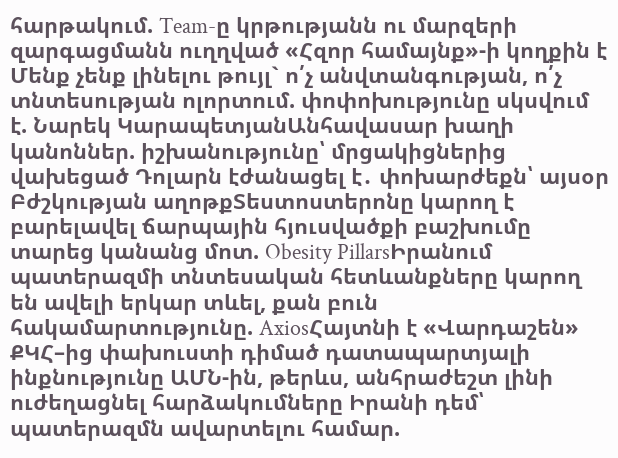հարթակում. Team-ը կրթությանն ու մարզերի զարգացմանն ուղղված «Հզոր համայնք»-ի կողքին է Մենք չենք լինելու թույլ` ո՛չ անվտանգության, ո՛չ տնտեսության ոլորտում. փոփոխությունը սկսվում է. Նարեկ ԿարապետյանԱնհավասար խաղի կանոններ. իշխանությունը՝ մրցակիցներից վախեցած Դոլարն էժանացել է․ փոխարժեքն՝ այսօր Բժշկության աղոթքՏեստոստերոնը կարող է բարելավել ճարպային հյուսվածքի բաշխումը տարեց կանանց մոտ. Obesity PillarsԻրանում պատերազմի տնտեսական հետևանքները կարող են ավելի երկար տևել, քան բուն հակամարտությունը. AxiosՀայտնի է «Վարդաշեն» ՔԿՀ–ից փախուստի դիմած դատապարտյալի ինքնությունը ԱՄՆ-ին, թերևս, անհրաժեշտ լինի ուժեղացնել հարձակումները Իրանի դեմ՝ պատերազմն ավարտելու համար.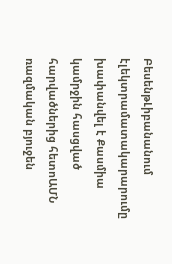ԲեսենթԼիբանանում էլեկտրամատակարարումը խափանվել է Քասմիա կամրջին հասցված հարվածներից հետոԱՄՆ ռազմական բյուջեն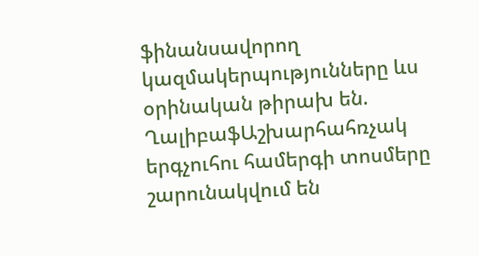ֆինանսավորող կազմակերպությունները ևս օրինական թիրախ են. ՂալիբաֆԱշխարհահռչակ երգչուհու համերգի տոսմերը շարունակվում են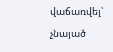վաճառվել՝ չնայած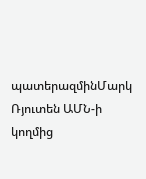պատերազմինՄարկ Ռյուտեն ԱՄՆ-ի կողմից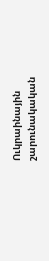Ուկրաինային շարունակական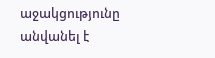աջակցությունը անվանել է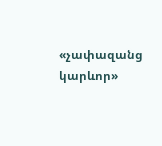«չափազանց կարևոր»